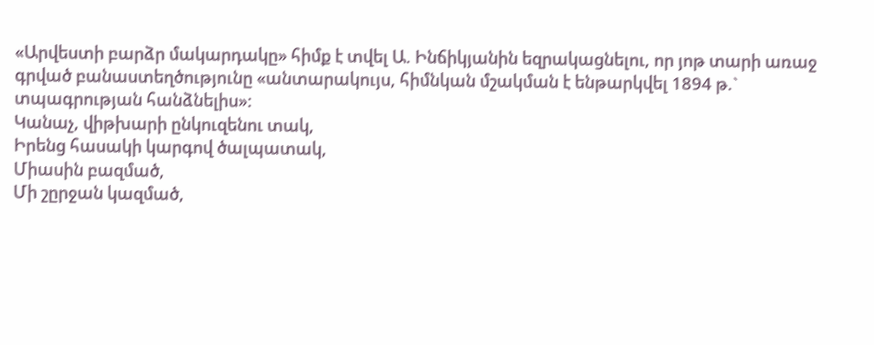«Արվեստի բարձր մակարդակը» հիմք է տվել Ա. Ինճիկյանին եզրակացնելու, որ յոթ տարի առաջ գրված բանաստեղծությունը «անտարակույս, հիմնկան մշակման է ենթարկվել 1894 թ.` տպագրության հանձնելիս»:
Կանաչ, վիթխարի ընկուզենու տակ,
Իրենց հասակի կարգով ծալպատակ,
Միասին բազմած,
Մի շըրջան կազմած,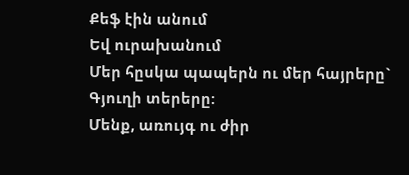Քեֆ էին անում
Եվ ուրախանում
Մեր հըսկա պապերն ու մեր հայրերը`
Գյուղի տերերը:
Մենք, առույգ ու ժիր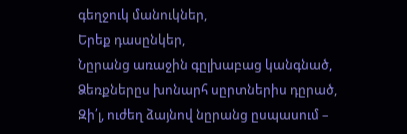գեղջուկ մանուկներ,
Երեք դասընկեր,
Նըրանց առաջին գըլխաբաց կանգնած,
Ձեռքներըս խոնարհ սըրտներիս դըրած,
Զի՛լ, ուժեղ ձայնով նըրանց ըսպասում –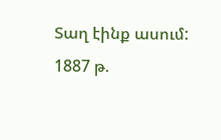Տաղ էինք ասում:
1887 թ.